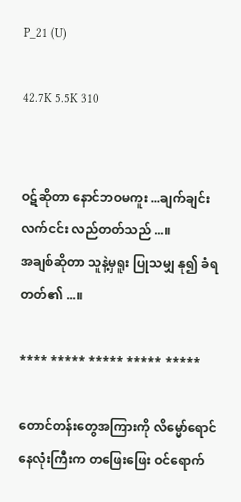P_21 (U)

42.7K 5.5K 310


ဝဋ်ဆိုတာ နောင်ဘဝမကူး ...ချက်ချင်းလက်ငင်း လည်တတ်သည် ...။
အချစ်ဆိုတာ သူနဲ့မှရူး ပြုသမျှ နု၍ ခံရတတ်၏ ...။

**** ***** ***** ***** *****

တောင်တန်းတွေအကြားကို လိမ္မော်ရောင် နေလုံးကြီးက တဖြေးဖြေး ဝင်ရောက်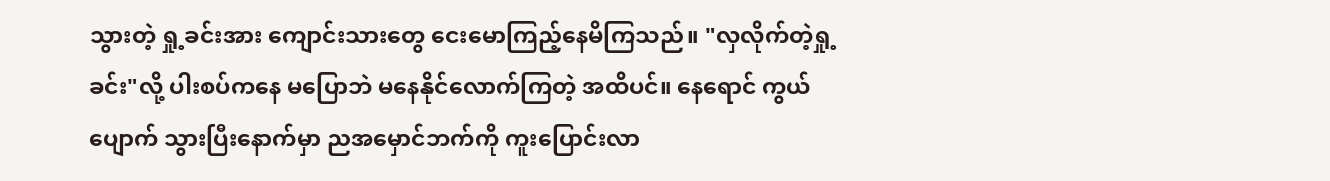သွားတဲ့ ရှု့ခင်းအား ကျောင်းသားတွေ ငေးမောကြည့်နေမိကြသည်။ "လှလိုက်တဲ့ရှု့ခင်း"လို့ ပါးစပ်ကနေ မပြောဘဲ မနေနိုင်လောက်ကြတဲ့ အထိပင်။ နေရောင် ကွယ်ပျောက် သွားပြီးနောက်မှာ ညအမှောင်ဘက်ကို ကူးပြောင်းလာ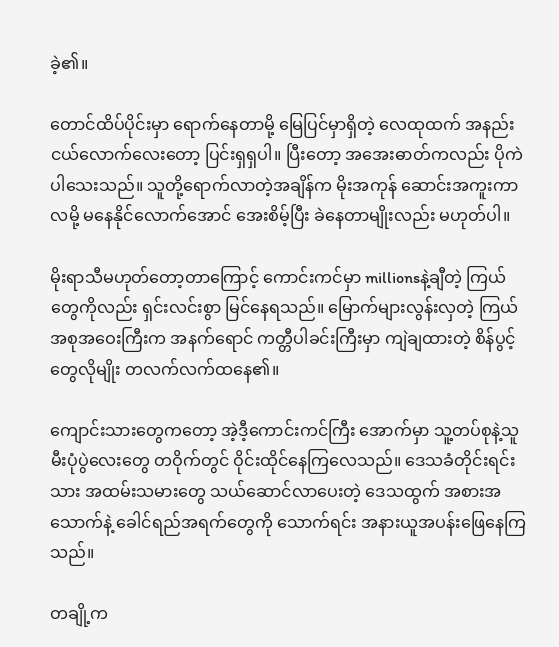ခဲ့၏။

တောင်ထိပ်ပိုင်းမှာ ရောက်နေတာမို့ မြေပြင်မှာရှိတဲ့ လေထုထက် အနည်းငယ်လောက်လေးတော့ ပြင်းရှရှပါ။ ပြီးတော့ အအေးဓာတ်ကလည်း ပိုကဲပါသေးသည်။ သူတို့ရောက်လာတဲ့အချိန်က မိုးအကုန် ဆောင်းအကူးကာလမို့ မနေနိုင်လောက်အောင် အေးစိမ့်ပြီး ခဲနေတာမျိုးလည်း မဟုတ်ပါ။

မိုးရာသီမဟုတ်တော့တာကြောင့် ကောင်းကင်မှာ millionsနဲ့ချီတဲ့ ကြယ်တွေကိုလည်း ရှင်းလင်းစွာ မြင်နေရသည်။ မြောက်များလွန်းလှတဲ့ ကြယ်အစုအဝေးကြီးက အနက်ရောင် ကတ္တီပါခင်းကြီးမှာ ကျဲချထားတဲ့ စိန်ပွင့်တွေလိုမျိုး တလက်လက်ထနေ၏။

ကျောင်းသားတွေကတော့ အဲ့ဒီ့ကောင်းကင်ကြီး အောက်မှာ သူ့တပ်စုနဲ့သူ မီးပုံပွဲလေးတွေ တဝိုက်တွင် ဝိုင်းထိုင်နေကြလေသည်။ ဒေသခံတိုင်းရင်းသား အထမ်းသမားတွေ သယ်ဆောင်လာပေးတဲ့ ဒေသထွက် အစားအသောက်နဲ့ ခေါင်ရည်အရက်တွေကို သောက်ရင်း အနားယူအပန်းဖြေနေကြသည်။

တချို့က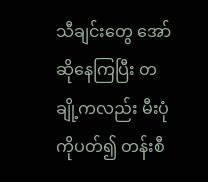သီချင်းတွေ အော်ဆိုနေကြပြီး တချို့ကလည်း မီးပုံကိုပတ်၍ တန်းစီ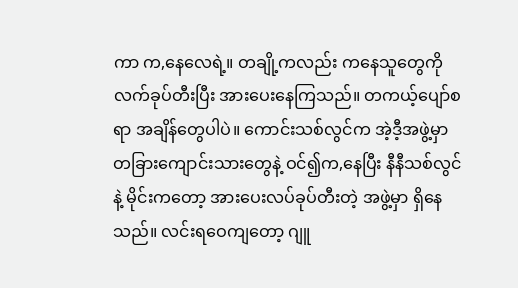ကာ က,နေလေရဲ့။ တချို့ကလည်း ကနေသူတွေကို လက်ခုပ်တီးပြီး အားပေးနေကြသည်။ တကယ့်ပျော်စရာ အချိန်တွေပါပဲ။ ကောင်းသစ်လွင်က အဲ့ဒီ့အဖွဲ့မှာ တခြားကျောင်းသားတွေနဲ့ ဝင်၍က,နေပြီး နီနီသစ်လွင်နဲ့ မိုင်းကတော့ အားပေးလပ်ခုပ်တီးတဲ့ အဖွဲ့မှာ ရှိနေသည်။ လင်းရဝေကျတော့ ဂျူ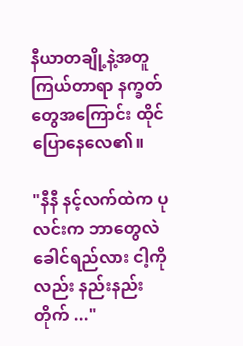နီယာတချို့နဲ့အတူ ကြယ်တာရာ နက္ခတ်တွေအကြောင်း ထိုင်ပြောနေလေ၏။

"နီနီ နင့်လက်ထဲက ပုလင်းက ဘာတွေလဲ ခေါင်ရည်လား ငါ့ကိုလည်း နည်းနည်းတိုက် ..."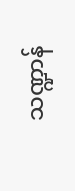သဏ္ဍာန်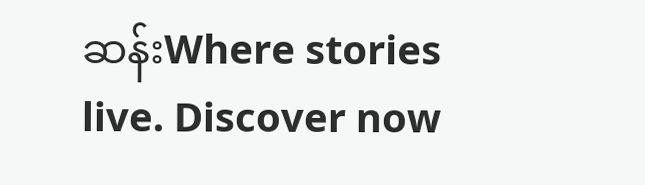ဆန်းWhere stories live. Discover now